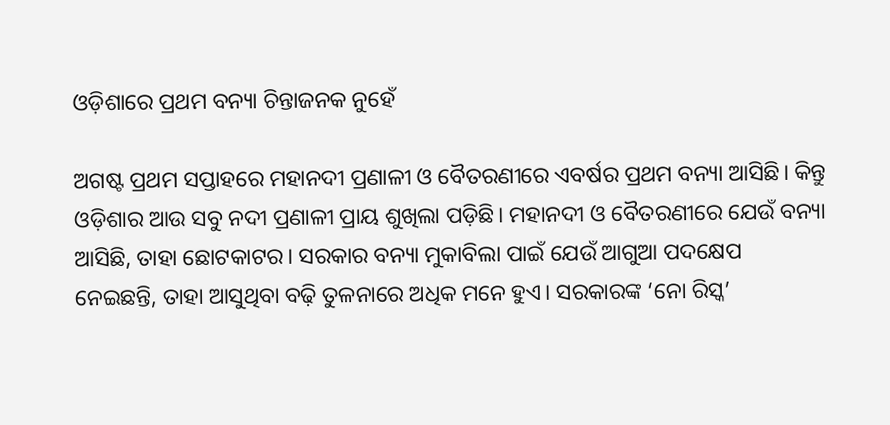ଓଡ଼ିଶାରେ ପ୍ରଥମ ବନ୍ୟା ଚିନ୍ତାଜନକ ନୁହେଁ

ଅଗଷ୍ଟ ପ୍ରଥମ ସପ୍ତାହରେ ମହାନଦୀ ପ୍ରଣାଳୀ ଓ ବୈତରଣୀରେ ଏବର୍ଷର ପ୍ରଥମ ବନ୍ୟା ଆସିଛି। କିନ୍ତୁ ଓଡ଼ିଶାର ଆଉ ସବୁ ନଦୀ ପ୍ରଣାଳୀ ପ୍ରାୟ ଶୁଖିଲା ପଡ଼ିଛି। ମହାନଦୀ ଓ ବୈତରଣୀରେ ଯେଉଁ ବନ୍ୟା ଆସିଛି, ତାହା ଛୋଟକାଟର। ସରକାର ବନ୍ୟା ମୁକାବିଲା ପାଇଁ ଯେଉଁ ଆଗୁଆ ପଦକ୍ଷେପ ନେଇଛନ୍ତି, ତାହା ଆସୁଥିବା ବଢ଼ି ତୁଳନାରେ ଅଧିକ ମନେ ହୁଏ। ସରକାରଙ୍କ ‘ନୋ ରିସ୍କ’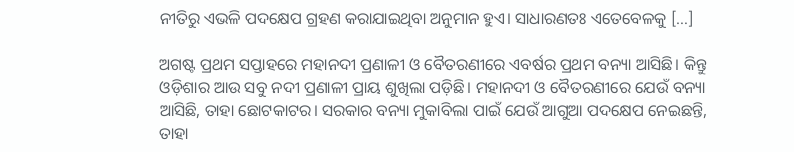ନୀତିରୁ ଏଭଳି ପଦକ୍ଷେପ ଗ୍ରହଣ କରାଯାଇଥିବା ଅନୁମାନ ହୁଏ। ସାଧାରଣତଃ ଏତେବେଳକୁ […]

ଅଗଷ୍ଟ ପ୍ରଥମ ସପ୍ତାହରେ ମହାନଦୀ ପ୍ରଣାଳୀ ଓ ବୈତରଣୀରେ ଏବର୍ଷର ପ୍ରଥମ ବନ୍ୟା ଆସିଛି। କିନ୍ତୁ ଓଡ଼ିଶାର ଆଉ ସବୁ ନଦୀ ପ୍ରଣାଳୀ ପ୍ରାୟ ଶୁଖିଲା ପଡ଼ିଛି। ମହାନଦୀ ଓ ବୈତରଣୀରେ ଯେଉଁ ବନ୍ୟା ଆସିଛି, ତାହା ଛୋଟକାଟର। ସରକାର ବନ୍ୟା ମୁକାବିଲା ପାଇଁ ଯେଉଁ ଆଗୁଆ ପଦକ୍ଷେପ ନେଇଛନ୍ତି, ତାହା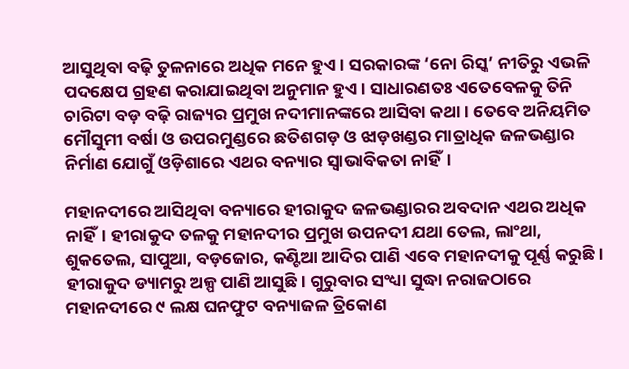ଆସୁଥିବା ବଢ଼ି ତୁଳନାରେ ଅଧିକ ମନେ ହୁଏ। ସରକାରଙ୍କ ‘ନୋ ରିସ୍କ’ ନୀତିରୁ ଏଭଳି ପଦକ୍ଷେପ ଗ୍ରହଣ କରାଯାଇଥିବା ଅନୁମାନ ହୁଏ। ସାଧାରଣତଃ ଏତେବେଳକୁ ତିନି ଚାରିଟା ବଡ଼ ବଢ଼ି ରାଜ୍ୟର ପ୍ରମୁଖ ନଦୀମାନଙ୍କରେ ଆସିବା କଥା। ତେବେ ଅନିୟମିତ ମୌସୁମୀ ବର୍ଷା ଓ ଉପରମୁଣ୍ଡରେ ଛତିଶଗଡ଼ ଓ ଝାଡ଼ଖଣ୍ଡର ମାତ୍ରାଧିକ ଜଳଭଣ୍ଡାର ନିର୍ମାଣ ଯୋଗୁଁ ଓଡ଼ିଶାରେ ଏଥର ବନ୍ୟାର ସ୍ୱାଭାବିକତା ନାହିଁ।

ମହାନଦୀରେ ଆସିଥିବା ବନ୍ୟାରେ ହୀରାକୁଦ ଜଳଭଣ୍ଡାରର ଅବଦାନ ଏଥର ଅଧିକ ନାହିଁ। ହୀରାକୁଦ ତଳକୁ ମହାନଦୀର ପ୍ରମୁଖ ଉପନଦୀ ଯଥା ତେଲ, ଲାଂଥା, ଶୁକତେଲ, ସାପୁଆ, ବଡ଼ଜୋର, କଣ୍ଟିଆ ଆଦିର ପାଣି ଏବେ ମହାନଦୀକୁ ପୂର୍ଣ୍ଣ କରୁଛି। ହୀରାକୁଦ ଡ୍ୟାମରୁ ଅଳ୍ପ ପାଣି ଆସୁଛି। ଗୁରୁବାର ସଂଧ୍ୟା ସୁଦ୍ଧା ନରାଜଠାରେ ମହାନଦୀରେ ୯ ଲକ୍ଷ ଘନଫୁଟ ବନ୍ୟାଜଳ ତ୍ରିକୋଣ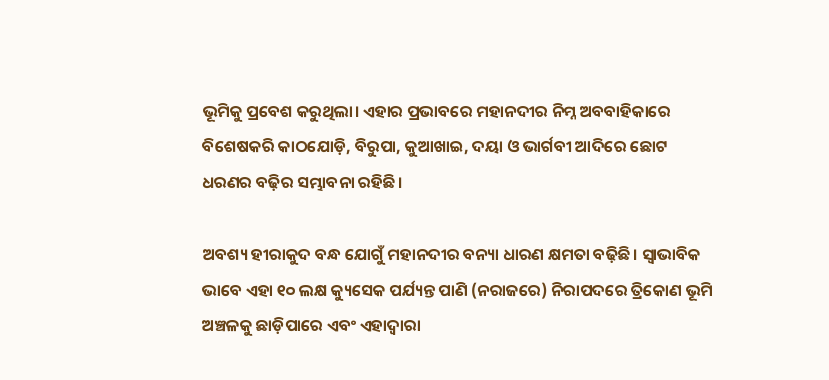ଭୂମିକୁ ପ୍ରବେଶ କରୁଥିଲା। ଏହାର ପ୍ରଭାବରେ ମହାନଦୀର ନିମ୍ନ ଅବବାହିକାରେ ବିଶେଷକରି କାଠଯୋଡ଼ି, ବିରୁପା, କୁଆଖାଇ, ଦୟା ଓ ଭାର୍ଗବୀ ଆଦିରେ ଛୋଟ ଧରଣର ବଢ଼ିର ସମ୍ଭାବନା ରହିଛି।

ଅବଶ୍ୟ ହୀରାକୁଦ ବନ୍ଧ ଯୋଗୁଁ ମହାନଦୀର ବନ୍ୟା ଧାରଣ କ୍ଷମତା ବଢ଼ିଛି। ସ୍ୱାଭାବିକ ଭାବେ ଏହା ୧୦ ଲକ୍ଷ କ୍ୟୁସେକ ପର୍ଯ୍ୟନ୍ତ ପାଣି (ନରାଜରେ) ନିରାପଦରେ ତ୍ରିକୋଣ ଭୂମି ଅଞ୍ଚଳକୁ ଛାଡ଼ିପାରେ ଏବଂ ଏହାଦ୍ୱାରା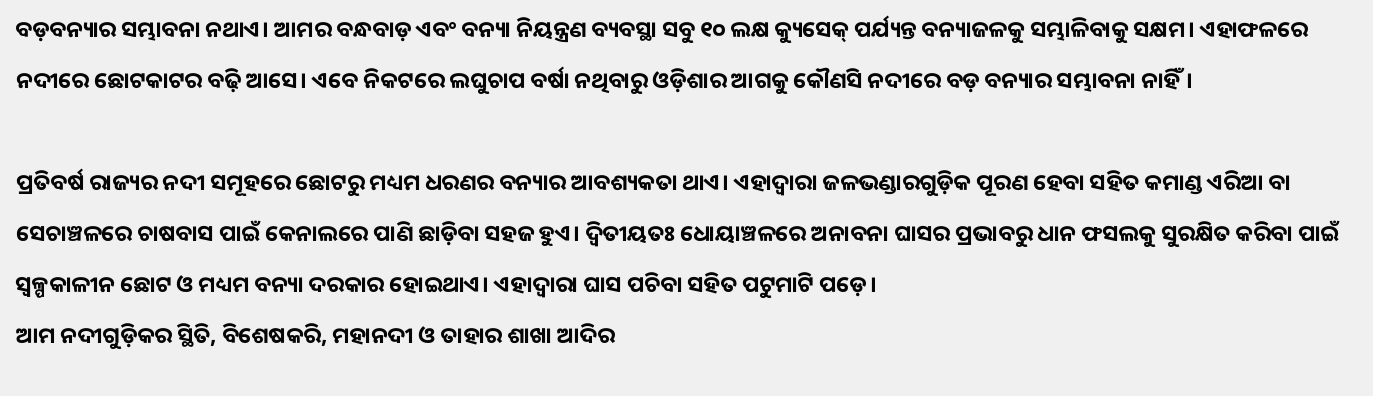ବଡ଼ବନ୍ୟାର ସମ୍ଭାବନା ନଥାଏ। ଆମର ବନ୍ଧବାଡ଼ ଏବଂ ବନ୍ୟା ନିୟନ୍ତ୍ରଣ ବ୍ୟବସ୍ଥା ସବୁ ୧୦ ଲକ୍ଷ କ୍ୟୁସେକ୍‌‌ ପର୍ଯ୍ୟନ୍ତ ବନ୍ୟାଜଳକୁ ସମ୍ଭାଳିବାକୁ ସକ୍ଷମ। ଏହାଫଳରେ ନଦୀରେ ଛୋଟକାଟର ବଢ଼ି ଆସେ। ଏବେ ନିକଟରେ ଲଘୁଚାପ ବର୍ଷା ନଥିବାରୁ ଓଡ଼ିଶାର ଆଗକୁ କୌଣସି ନଦୀରେ ବଡ଼ ବନ୍ୟାର ସମ୍ଭାବନା ନାହିଁ।

ପ୍ରତିବର୍ଷ ରାଜ୍ୟର ନଦୀ ସମୂହରେ ଛୋଟରୁ ମଧ୍ୟମ ଧରଣର ବନ୍ୟାର ଆବଶ୍ୟକତା ଥାଏ। ଏହାଦ୍ୱାରା ଜଳଭଣ୍ଡାରଗୁଡ଼ିକ ପୂରଣ ହେବା ସହିତ କମାଣ୍ଡ ଏରିଆ ବା ସେଚାଞ୍ଚଳରେ ଚାଷବାସ ପାଇଁ କେନାଲରେ ପାଣି ଛାଡ଼ିବା ସହଜ ହୁଏ। ଦ୍ୱିତୀୟତଃ ଧୋୟାଞ୍ଚଳରେ ଅନାବନା ଘାସର ପ୍ରଭାବରୁ ଧାନ ଫସଲକୁ ସୁରକ୍ଷିତ କରିବା ପାଇଁ ସ୍ୱଳ୍ପକାଳୀନ ଛୋଟ ଓ ମଧ୍ୟମ ବନ୍ୟା ଦରକାର ହୋଇଥାଏ। ଏହାଦ୍ୱାରା ଘାସ ପଚିବା ସହିତ ପଟୁମାଟି ପଡ଼େ।
ଆମ ନଦୀଗୁଡ଼ିକର ସ୍ଥିତି, ବିଶେଷକରି, ମହାନଦୀ ଓ ତାହାର ଶାଖା ଆଦିର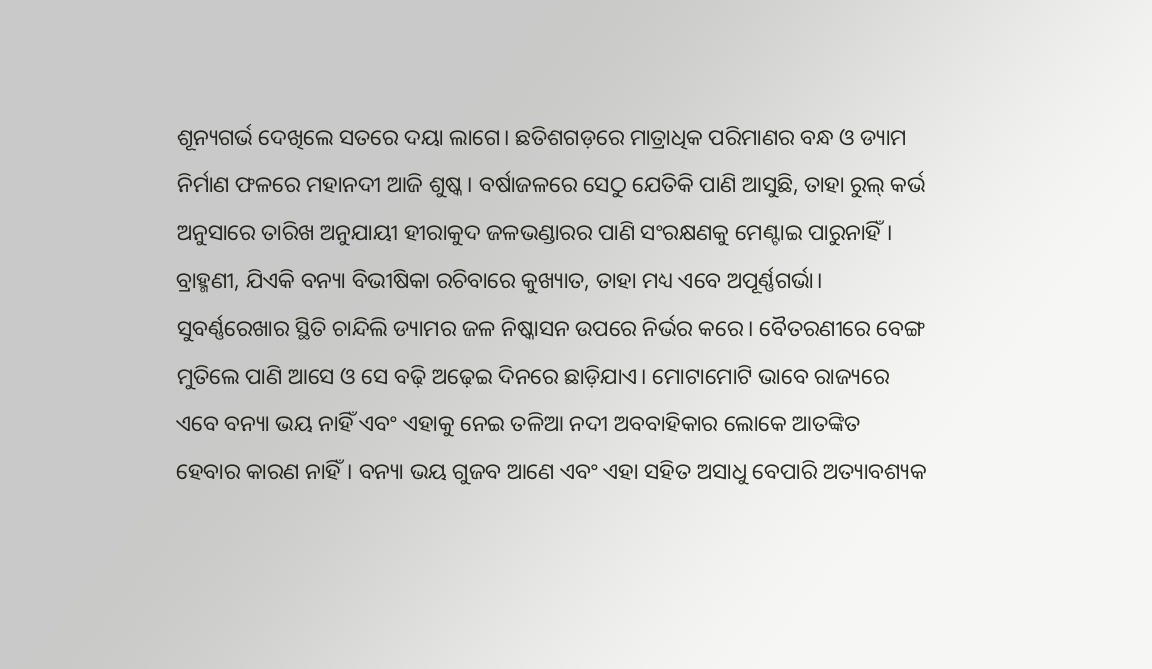ଶୂନ୍ୟଗର୍ଭ ଦେଖିଲେ ସତରେ ଦୟା ଲାଗେ। ଛତିଶଗଡ଼ରେ ମାତ୍ରାଧିକ ପରିମାଣର ବନ୍ଧ ଓ ଡ୍ୟାମ ନିର୍ମାଣ ଫଳରେ ମହାନଦୀ ଆଜି ଶୁଷ୍କ। ବର୍ଷାଜଳରେ ସେଠୁ ଯେତିକି ପାଣି ଆସୁଛି, ତାହା ରୁଲ୍‌‌ କର୍ଭ ଅନୁସାରେ ତାରିଖ ଅନୁଯାୟୀ ହୀରାକୁଦ ଜଳଭଣ୍ଡାରର ପାଣି ସଂରକ୍ଷଣକୁ ମେଣ୍ଟାଇ ପାରୁନାହିଁ। ବ୍ରାହ୍ମଣୀ, ଯିଏକି ବନ୍ୟା ବିଭୀଷିକା ରଚିବାରେ କୁଖ୍ୟାତ, ତାହା ମଧ୍ୟ ଏବେ ଅପୂର୍ଣ୍ଣଗର୍ଭା। ସୁବର୍ଣ୍ଣରେଖାର ସ୍ଥିତି ଚାନ୍ଦିଲି ଡ୍ୟାମର ଜଳ ନିଷ୍କାସନ ଉପରେ ନିର୍ଭର କରେ। ବୈତରଣୀରେ ବେଙ୍ଗ ମୁତିଲେ ପାଣି ଆସେ ଓ ସେ ବଢ଼ି ଅଢ଼େଇ ଦିନରେ ଛାଡ଼ିଯାଏ। ମୋଟାମୋଟି ଭାବେ ରାଜ୍ୟରେ ଏବେ ବନ୍ୟା ଭୟ ନାହିଁ ଏବଂ ଏହାକୁ ନେଇ ତଳିଆ ନଦୀ ଅବବାହିକାର ଲୋକେ ଆତଙ୍କିତ ହେବାର କାରଣ ନାହିଁ। ବନ୍ୟା ଭୟ ଗୁଜବ ଆଣେ ଏବଂ ଏହା ସହିତ ଅସାଧୁ ବେପାରି ଅତ୍ୟାବଶ୍ୟକ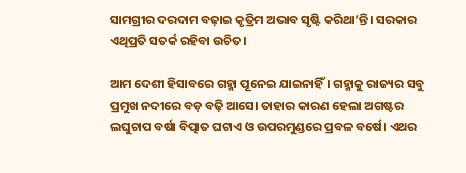ସାମଗ୍ରୀର ଦରଦାମ ବଢ଼ାଇ କୃତ୍ରିମ ଅଭାବ ସୃଷ୍ଟି କରିଥା’ନ୍ତି। ସରକାର ଏଥିପ୍ରତି ସତର୍କ ରହିବା ଉଚିତ।

ଆମ ଦେଶୀ ହିସାବରେ ଗହ୍ମା ପୂନେଇ ଯାଇନାହିଁ। ଗହ୍ମାକୁ ରାଜ୍ୟର ସବୁ ପ୍ରମୁଖ ନଦୀରେ ବଡ଼ ବଢ଼ି ଆସେ। ତାହାର କାରଣ ହେଲା ଅଗଷ୍ଟର ଲଘୁଚାପ ବର୍ଷା ବିତ୍ପାତ ଘଟାଏ ଓ ଉପରମୁଣ୍ଡରେ ପ୍ରବଳ ବର୍ଷେ। ଏଥର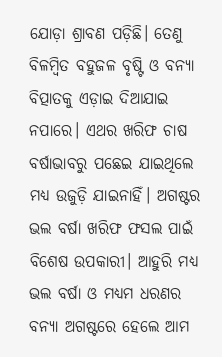ଯୋଡ଼ା ଶ୍ରାବଣ ପଡ଼ିଛି। ତେଣୁ ବିଳମ୍ବିତ ବହୁଜଳ ବୃଷ୍ଟି ଓ ବନ୍ୟା ବିତ୍ପାତକୁ ଏଡ଼ାଇ ଦିଆଯାଇ ନପାରେ। ଏଥର ଖରିଫ ଚାଷ ବର୍ଷାଭାବରୁ ପଛେଇ ଯାଇଥିଲେ ମଧ୍ୟ ଉଜୁଡ଼ି ଯାଇନାହିଁ। ଅଗଷ୍ଟର ଭଲ ବର୍ଷା ଖରିଫ ଫସଲ ପାଇଁ ବିଶେଷ ଉପକାରୀ। ଆହୁରି ମଧ୍ୟ ଭଲ ବର୍ଷା ଓ ମଧ୍ୟମ ଧରଣର ବନ୍ୟା ଅଗଷ୍ଟରେ ହେଲେ ଆମ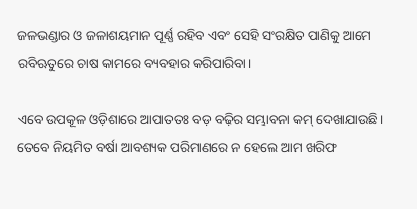ଜଳଭଣ୍ଡାର ଓ ଜଳାଶୟମାନ ପୂର୍ଣ୍ଣ ରହିବ ଏବଂ ସେହି ସଂରକ୍ଷିତ ପାଣିକୁ ଆମେ ରବିଋତୁରେ ଚାଷ କାମରେ ବ୍ୟବହାର କରିପାରିବା।

ଏବେ ଉପକୂଳ ଓଡ଼ିଶାରେ ଆପାତତଃ ବଡ଼ ବଢ଼ିର ସମ୍ଭାବନା କମ୍‌‌ ଦେଖାଯାଉଛି। ତେବେ ନିୟମିତ ବର୍ଷା ଆବଶ୍ୟକ ପରିମାଣରେ ନ ହେଲେ ଆମ ଖରିଫ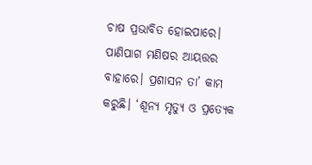ଚାଷ ପ୍ରଭାବିତ ହୋଇପାରେ। ପାଣିପାଗ ମଣିଷର ଆୟତ୍ତର ବାହାରେ। ପ୍ରଶାସନ ତା’ କାମ କରୁଛି। ‘ଶୂନ୍ୟ ମୃତ୍ୟୁ ଓ ପ୍ରତ୍ୟେକ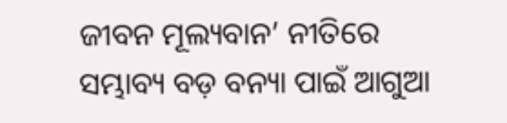ଜୀବନ ମୂଲ୍ୟବାନ’ ନୀତିରେ ସମ୍ଭାବ୍ୟ ବଡ଼ ବନ୍ୟା ପାଇଁ ଆଗୁଆ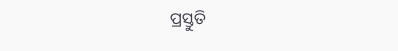ପ୍ରସ୍ତୁତି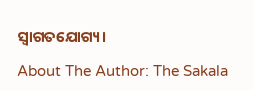ସ୍ୱାଗତଯୋଗ୍ୟ।

About The Author: The Sakala